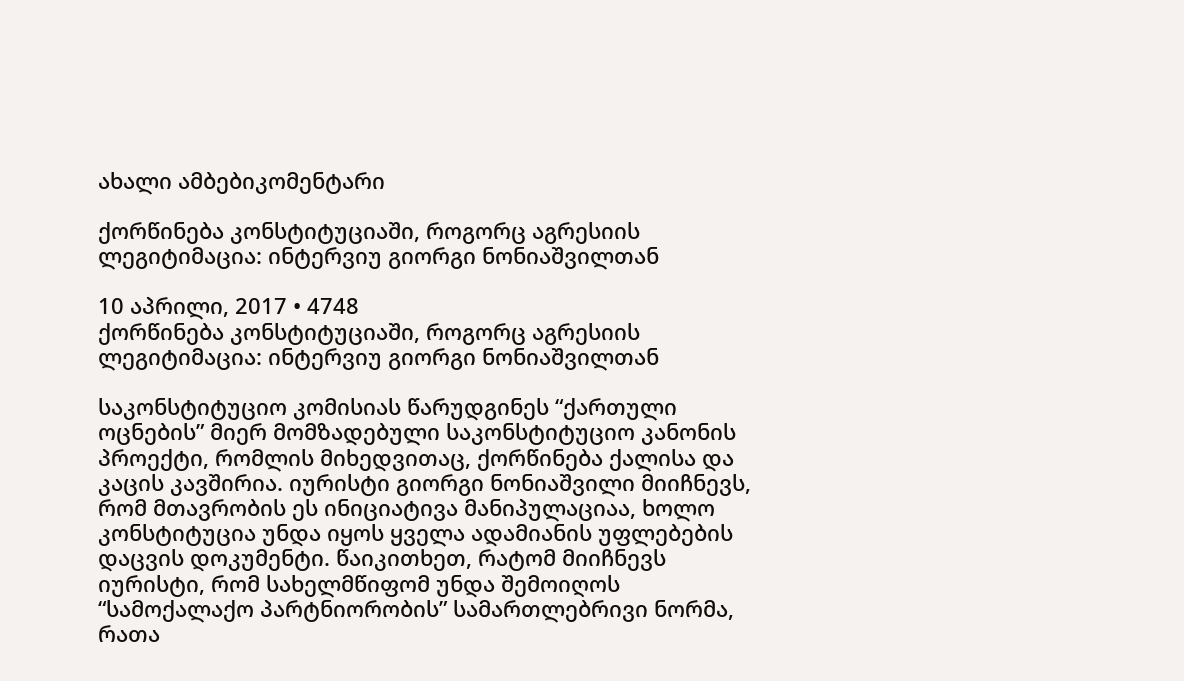ახალი ამბებიკომენტარი

ქორწინება კონსტიტუციაში, როგორც აგრესიის ლეგიტიმაცია: ინტერვიუ გიორგი ნონიაშვილთან

10 აპრილი, 2017 • 4748
ქორწინება კონსტიტუციაში, როგორც აგრესიის ლეგიტიმაცია: ინტერვიუ გიორგი ნონიაშვილთან

საკონსტიტუციო კომისიას წარუდგინეს “ქართული ოცნების” მიერ მომზადებული საკონსტიტუციო კანონის პროექტი, რომლის მიხედვითაც, ქორწინება ქალისა და კაცის კავშირია. იურისტი გიორგი ნონიაშვილი მიიჩნევს, რომ მთავრობის ეს ინიციატივა მანიპულაციაა, ხოლო კონსტიტუცია უნდა იყოს ყველა ადამიანის უფლებების დაცვის დოკუმენტი. წაიკითხეთ, რატომ მიიჩნევს იურისტი, რომ სახელმწიფომ უნდა შემოიღოს “სამოქალაქო პარტნიორობის” სამართლებრივი ნორმა, რათა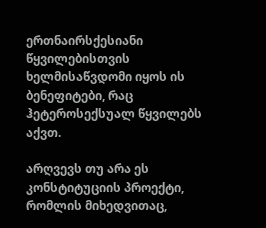ერთნაირსქესიანი წყვილებისთვის ხელმისაწვდომი იყოს ის ბენეფიტები, რაც ჰეტეროსექსუალ წყვილებს აქვთ.

არღვევს თუ არა ეს კონსტიტუციის პროექტი, რომლის მიხედვითაც,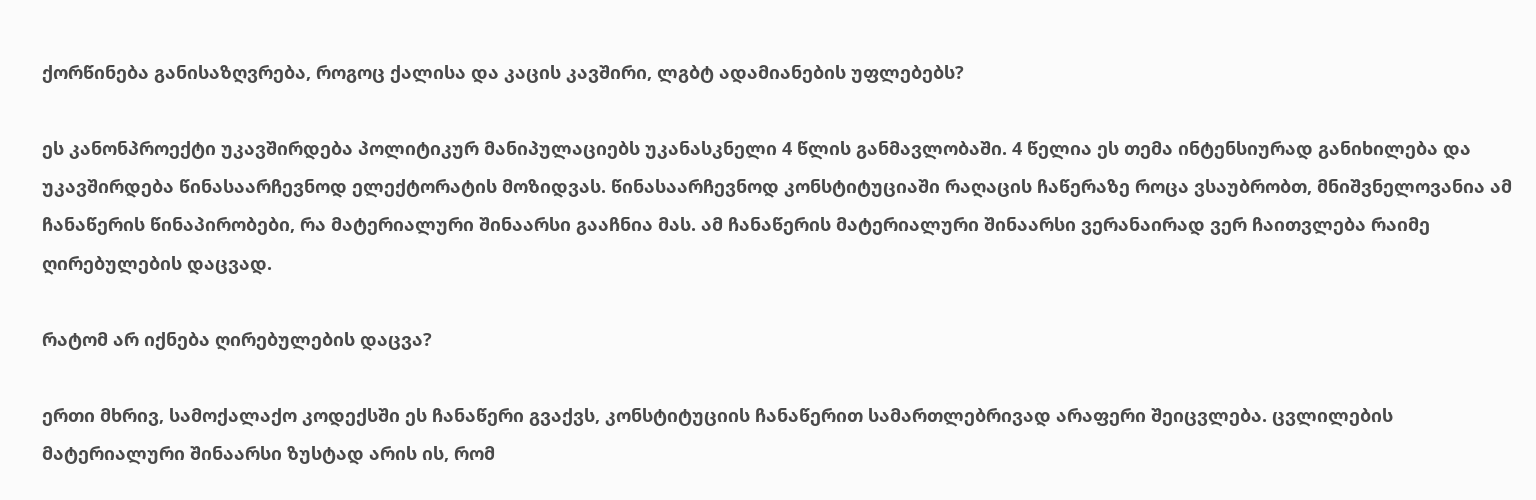ქორწინება განისაზღვრება, როგოც ქალისა და კაცის კავშირი, ლგბტ ადამიანების უფლებებს?

ეს კანონპროექტი უკავშირდება პოლიტიკურ მანიპულაციებს უკანასკნელი 4 წლის განმავლობაში. 4 წელია ეს თემა ინტენსიურად განიხილება და უკავშირდება წინასაარჩევნოდ ელექტორატის მოზიდვას. წინასაარჩევნოდ კონსტიტუციაში რაღაცის ჩაწერაზე როცა ვსაუბრობთ, მნიშვნელოვანია ამ ჩანაწერის წინაპირობები, რა მატერიალური შინაარსი გააჩნია მას. ამ ჩანაწერის მატერიალური შინაარსი ვერანაირად ვერ ჩაითვლება რაიმე ღირებულების დაცვად.

რატომ არ იქნება ღირებულების დაცვა?

ერთი მხრივ, სამოქალაქო კოდექსში ეს ჩანაწერი გვაქვს, კონსტიტუციის ჩანაწერით სამართლებრივად არაფერი შეიცვლება. ცვლილების მატერიალური შინაარსი ზუსტად არის ის, რომ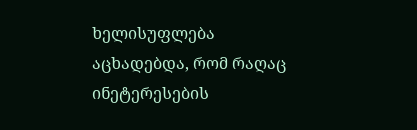ხელისუფლება აცხადებდა, რომ რაღაც ინეტერესების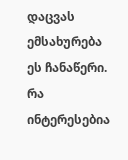დაცვას ემსახურება ეს ჩანაწერი. რა ინტერესებია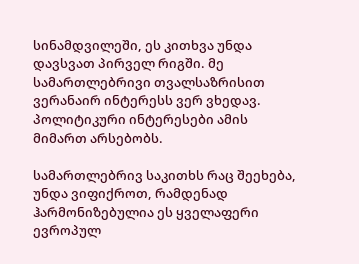სინამდვილეში, ეს კითხვა უნდა დავსვათ პირველ რიგში. მე სამართლებრივი თვალსაზრისით ვერანაირ ინტერესს ვერ ვხედავ. პოლიტიკური ინტერესები ამის მიმართ არსებობს.

სამართლებრივ საკითხს რაც შეეხება, უნდა ვიფიქროთ, რამდენად ჰარმონიზებულია ეს ყველაფერი ევროპულ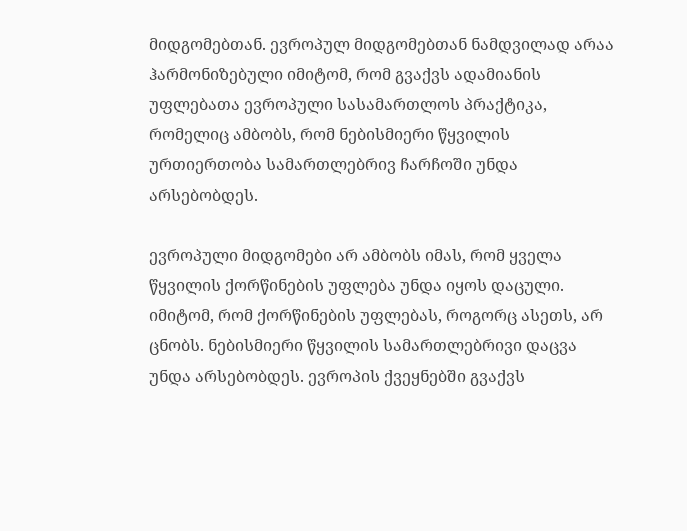მიდგომებთან. ევროპულ მიდგომებთან ნამდვილად არაა ჰარმონიზებული იმიტომ, რომ გვაქვს ადამიანის უფლებათა ევროპული სასამართლოს პრაქტიკა, რომელიც ამბობს, რომ ნებისმიერი წყვილის ურთიერთობა სამართლებრივ ჩარჩოში უნდა არსებობდეს.

ევროპული მიდგომები არ ამბობს იმას, რომ ყველა წყვილის ქორწინების უფლება უნდა იყოს დაცული. იმიტომ, რომ ქორწინების უფლებას, როგორც ასეთს, არ ცნობს. ნებისმიერი წყვილის სამართლებრივი დაცვა უნდა არსებობდეს. ევროპის ქვეყნებში გვაქვს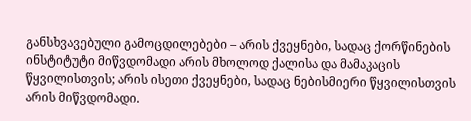განსხვავებული გამოცდილებები – არის ქვეყნები, სადაც ქორწინების ინსტიტუტი მიწვდომადი არის მხოლოდ ქალისა და მამაკაცის წყვილისთვის; არის ისეთი ქვეყნები, სადაც ნებისმიერი წყვილისთვის არის მიწვდომადი.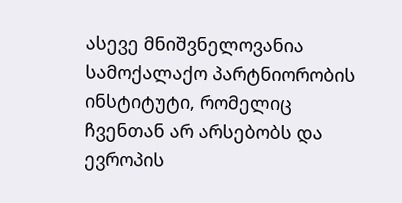ასევე მნიშვნელოვანია სამოქალაქო პარტნიორობის ინსტიტუტი, რომელიც ჩვენთან არ არსებობს და ევროპის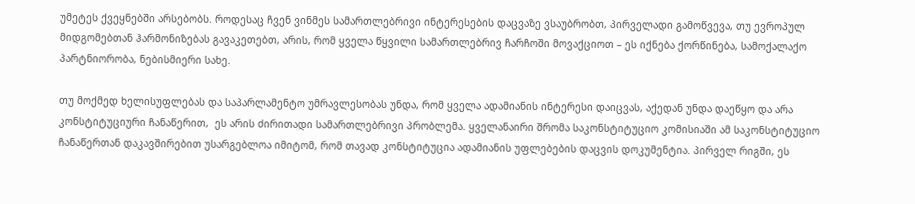უმეტეს ქვეყნებში არსებობს. როდესაც ჩვენ ვინმეს სამართლებრივი ინტერესების დაცვაზე ვსაუბრობთ, პირველადი გამოწვევა, თუ ევროპულ მიდგომებთან ჰარმონიზებას გავაკეთებთ, არის, რომ ყველა წყვილი სამართლებრივ ჩარჩოში მოვაქციოთ – ეს იქნება ქორწინება, სამოქალაქო პარტნიორობა, ნებისმიერი სახე.

თუ მოქმედ ხელისუფლებას და საპარლამენტო უმრავლესობას უნდა, რომ ყველა ადამიანის ინტერესი დაიცვას, აქედან უნდა დაეწყო და არა კონსტიტუციური ჩანაწერით,  ეს არის ძირითადი სამართლებრივი პრობლემა. ყველანაირი შრომა საკონსტიტუციო კომისიაში ამ საკონსტიტუციო ჩანაწერთან დაკავშირებით უსარგებლოა იმიტომ, რომ თავად კონსტიტუცია ადამიანის უფლებების დაცვის დოკუმენტია. პირველ რიგში, ეს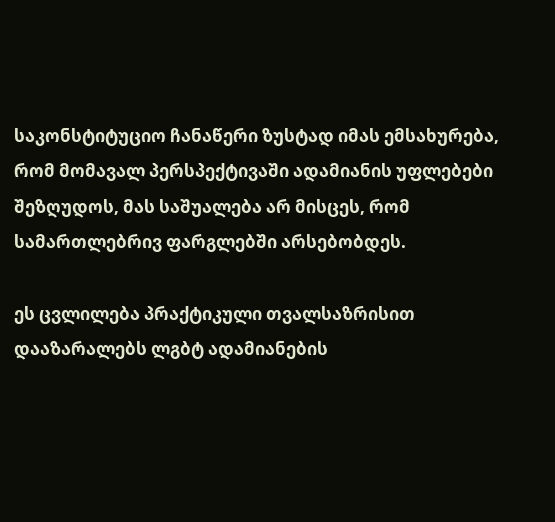საკონსტიტუციო ჩანაწერი ზუსტად იმას ემსახურება, რომ მომავალ პერსპექტივაში ადამიანის უფლებები შეზღუდოს, მას საშუალება არ მისცეს, რომ სამართლებრივ ფარგლებში არსებობდეს.

ეს ცვლილება პრაქტიკული თვალსაზრისით დააზარალებს ლგბტ ადამიანების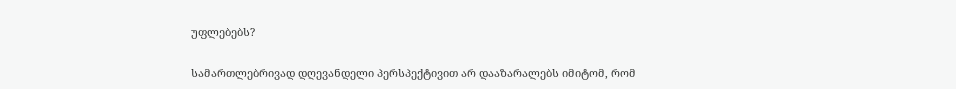უფლებებს?

სამართლებრივად დღევანდელი პერსპექტივით არ დააზარალებს იმიტომ, რომ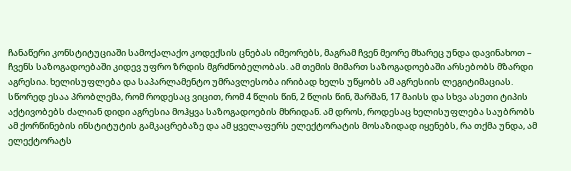ჩანაწერი კონსტიტუციაში სამოქალაქო კოდექსის ცნებას იმეორებს, მაგრამ ჩვენ მეორე მხარეც უნდა დავინახოთ – ჩვენს საზოგადოებაში კიდევ უფრო ზრდის მგრძნობელობას. ამ თემის მიმართ საზოგადოებაში არსებობს მზარდი აგრესია. ხელისუფლება და საპარლამენტო უმრავლესობა ირიბად ხელს უწყობს ამ აგრესიის ლეგიტიმაციას. სწორედ ესაა პრობლემა, რომ როდესაც ვიცით, რომ 4 წლის წინ, 2 წლის წინ, შარშან, 17 მაისს და სხვა ასეთი ტიპის აქტივობებს ძალიან დიდი აგრესია მოჰყვა საზოგადოების მხრიდან. ამ დროს, როდესაც ხელისუფლება საუბრობს ამ ქორწინების ინსტიტუტის გამკაცრებაზე და ამ ყველაფერს ელექტორატის მოსაზიდად იყენებს, რა თქმა უნდა, ამ ელექტორატს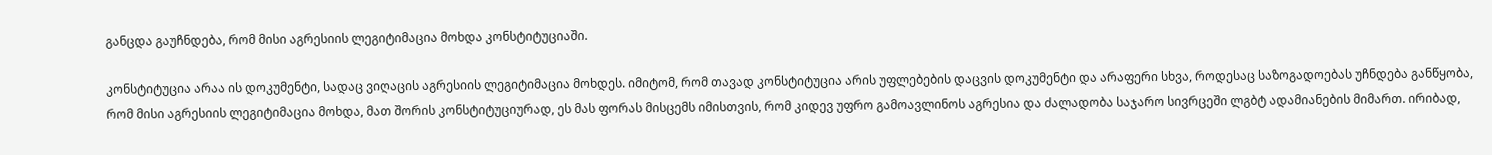განცდა გაუჩნდება, რომ მისი აგრესიის ლეგიტიმაცია მოხდა კონსტიტუციაში.

კონსტიტუცია არაა ის დოკუმენტი, სადაც ვიღაცის აგრესიის ლეგიტიმაცია მოხდეს. იმიტომ, რომ თავად კონსტიტუცია არის უფლებების დაცვის დოკუმენტი და არაფერი სხვა, როდესაც საზოგადოებას უჩნდება განწყობა, რომ მისი აგრესიის ლეგიტიმაცია მოხდა, მათ შორის კონსტიტუციურად, ეს მას ფორას მისცემს იმისთვის, რომ კიდევ უფრო გამოავლინოს აგრესია და ძალადობა საჯარო სივრცეში ლგბტ ადამიანების მიმართ. ირიბად,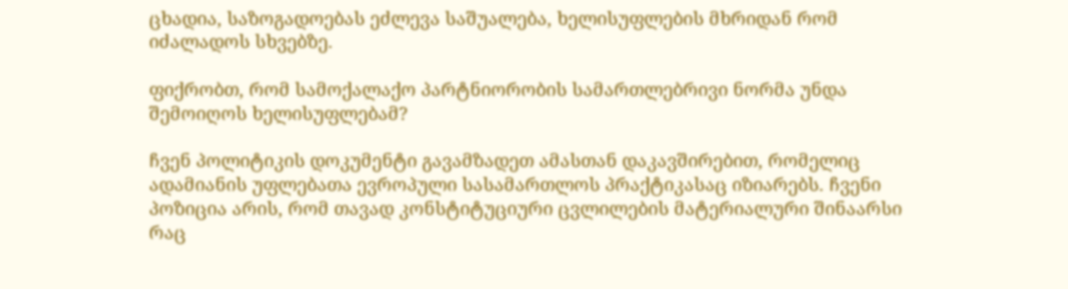ცხადია, საზოგადოებას ეძლევა საშუალება, ხელისუფლების მხრიდან რომ იძალადოს სხვებზე.

ფიქრობთ, რომ სამოქალაქო პარტნიორობის სამართლებრივი ნორმა უნდა შემოიღოს ხელისუფლებამ?

ჩვენ პოლიტიკის დოკუმენტი გავამზადეთ ამასთან დაკავშირებით, რომელიც ადამიანის უფლებათა ევროპული სასამართლოს პრაქტიკასაც იზიარებს. ჩვენი პოზიცია არის, რომ თავად კონსტიტუციური ცვლილების მატერიალური შინაარსი რაც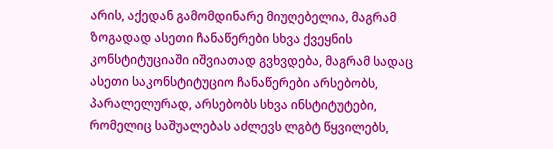არის, აქედან გამომდინარე მიუღებელია, მაგრამ ზოგადად ასეთი ჩანაწერები სხვა ქვეყნის კონსტიტუციაში იშვიათად გვხვდება, მაგრამ სადაც ასეთი საკონსტიტუციო ჩანაწერები არსებობს, პარალელურად, არსებობს სხვა ინსტიტუტები, რომელიც საშუალებას აძლევს ლგბტ წყვილებს,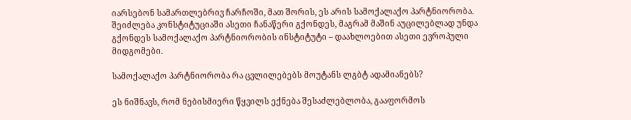იარსებონ სამართლებრივ ჩარჩოში, მათ შორის, ეს არის სამოქალაქო პარტნიორობა. შეიძლება კონსტიტუციაში ასეთი ჩანაწერი გქონდეს, მაგრამ მაშინ აუცილებლად უნდა გქონდეს სამოქალაქო პარტნიორობის ინსტიტუტი – დაახლოებით ასეთი ევროპული მიდგომები.

სამოქალაქო პარტნიორობა რა ცვლილებებს მოუტანს ლგბტ ადამიანებს?

ეს ნიშნავს, რომ ნებისმიერი წყვილს ექნება შესაძლებლობა, გააფორმოს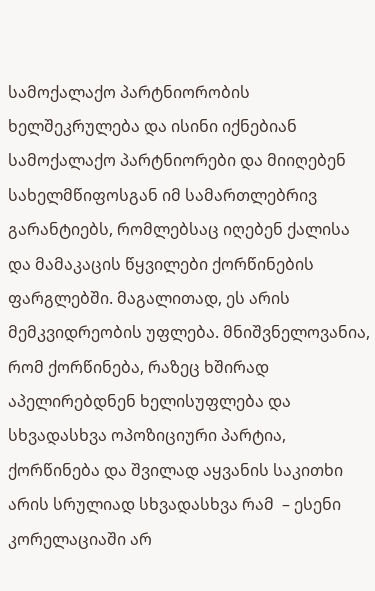სამოქალაქო პარტნიორობის ხელშეკრულება და ისინი იქნებიან სამოქალაქო პარტნიორები და მიიღებენ სახელმწიფოსგან იმ სამართლებრივ გარანტიებს, რომლებსაც იღებენ ქალისა და მამაკაცის წყვილები ქორწინების ფარგლებში. მაგალითად, ეს არის მემკვიდრეობის უფლება. მნიშვნელოვანია, რომ ქორწინება, რაზეც ხშირად აპელირებდნენ ხელისუფლება და სხვადასხვა ოპოზიციური პარტია, ქორწინება და შვილად აყვანის საკითხი არის სრულიად სხვადასხვა რამ  – ესენი კორელაციაში არ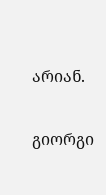არიან.

გიორგი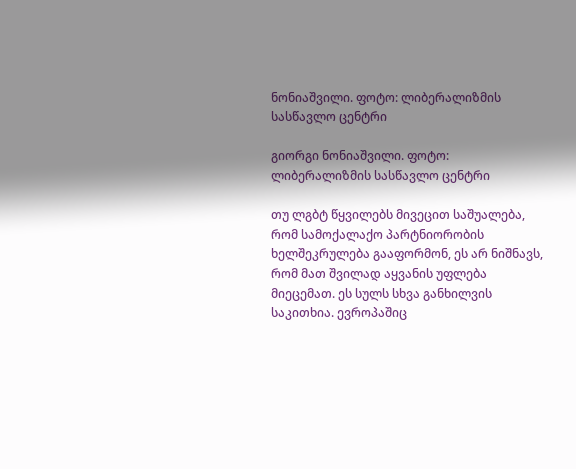ნონიაშვილი. ფოტო: ლიბერალიზმის სასწავლო ცენტრი

გიორგი ნონიაშვილი. ფოტო: ლიბერალიზმის სასწავლო ცენტრი

თუ ლგბტ წყვილებს მივეცით საშუალება, რომ სამოქალაქო პარტნიორობის ხელშეკრულება გააფორმონ, ეს არ ნიშნავს, რომ მათ შვილად აყვანის უფლება მიეცემათ. ეს სულს სხვა განხილვის საკითხია. ევროპაშიც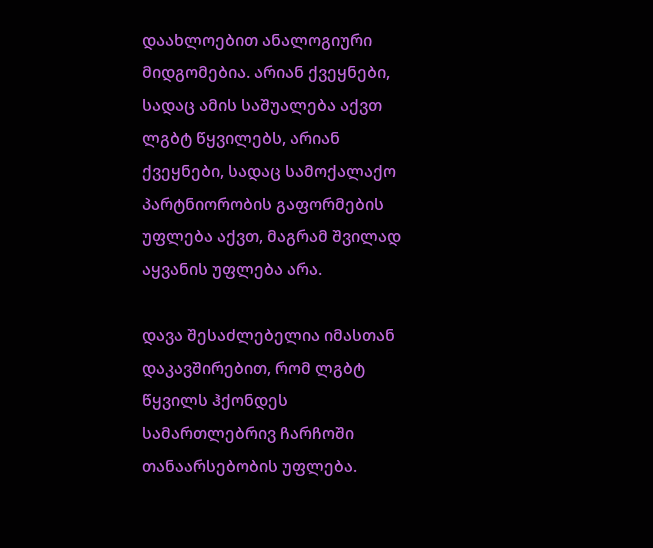დაახლოებით ანალოგიური მიდგომებია. არიან ქვეყნები, სადაც ამის საშუალება აქვთ ლგბტ წყვილებს, არიან ქვეყნები, სადაც სამოქალაქო პარტნიორობის გაფორმების უფლება აქვთ, მაგრამ შვილად აყვანის უფლება არა.

დავა შესაძლებელია იმასთან დაკავშირებით, რომ ლგბტ წყვილს ჰქონდეს სამართლებრივ ჩარჩოში თანაარსებობის უფლება.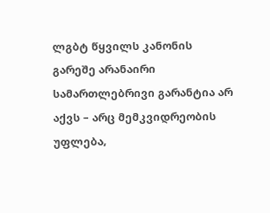ლგბტ წყვილს კანონის გარეშე არანაირი სამართლებრივი გარანტია არ აქვს – არც მემკვიდრეობის უფლება,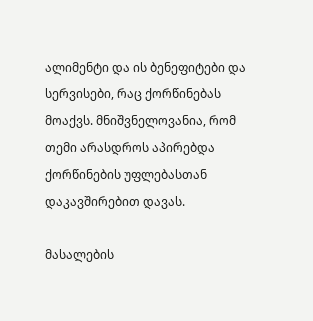ალიმენტი და ის ბენეფიტები და სერვისები, რაც ქორწინებას მოაქვს. მნიშვნელოვანია, რომ თემი არასდროს აპირებდა  ქორწინების უფლებასთან დაკავშირებით დავას.

მასალების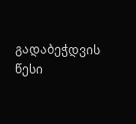გადაბეჭდვის წესი